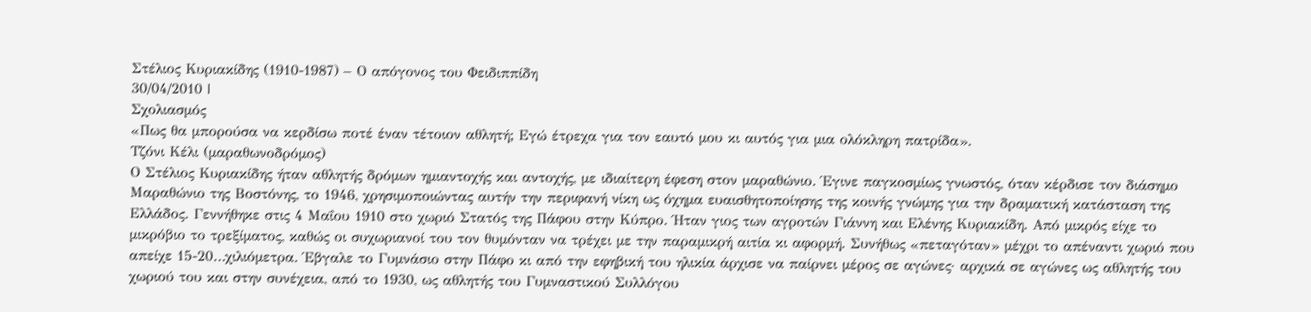Στέλιος Κυριακίδης (1910-1987) – Ο απόγονος του Φειδιππίδη
30/04/2010 |
Σχολιασμός
«Πως θα μπορούσα να κερδίσω ποτέ έναν τέτοιον αθλητή; Εγώ έτρεχα για τον εαυτό μου κι αυτός για μια ολόκληρη πατρίδα».
Τζόνι Κέλι (μαραθωνοδρόμος)
Ο Στέλιος Κυριακίδης ήταν αθλητής δρόμων ημιαντοχής και αντοχής, με ιδιαίτερη έφεση στον μαραθώνιο. Έγινε παγκοσμίως γνωστός, όταν κέρδισε τον διάσημο Μαραθώνιο της Βοστόνης, το 1946, χρησιμοποιώντας αυτήν την περιφανή νίκη ως όχημα ευαισθητοποίησης της κοινής γνώμης για την δραματική κατάσταση της Ελλάδος. Γεννήθηκε στις 4 Μαΐου 1910 στο χωριό Στατός της Πάφου στην Κύπρο. Ήταν γιος των αγροτών Γιάννη και Ελένης Κυριακίδη. Από μικρός είχε το μικρόβιο το τρεξίματος, καθώς οι συχωριανοί του τον θυμόνταν να τρέχει με την παραμικρή αιτία κι αφορμή. Συνήθως «πεταγόταν» μέχρι το απέναντι χωριό που απείχε 15-20…χιλιόμετρα. Έβγαλε το Γυμνάσιο στην Πάφο κι από την εφηβική του ηλικία άρχισε να παίρνει μέρος σε αγώνες· αρχικά σε αγώνες ως αθλητής του χωριού του και στην συνέχεια, από το 1930, ως αθλητής του Γυμναστικού Συλλόγου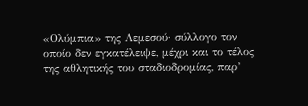«Ολύμπια» της Λεμεσού· σύλλογο τον οποίο δεν εγκατέλειψε, μέχρι και το τέλος της αθλητικής του σταδιοδρομίας, παρ’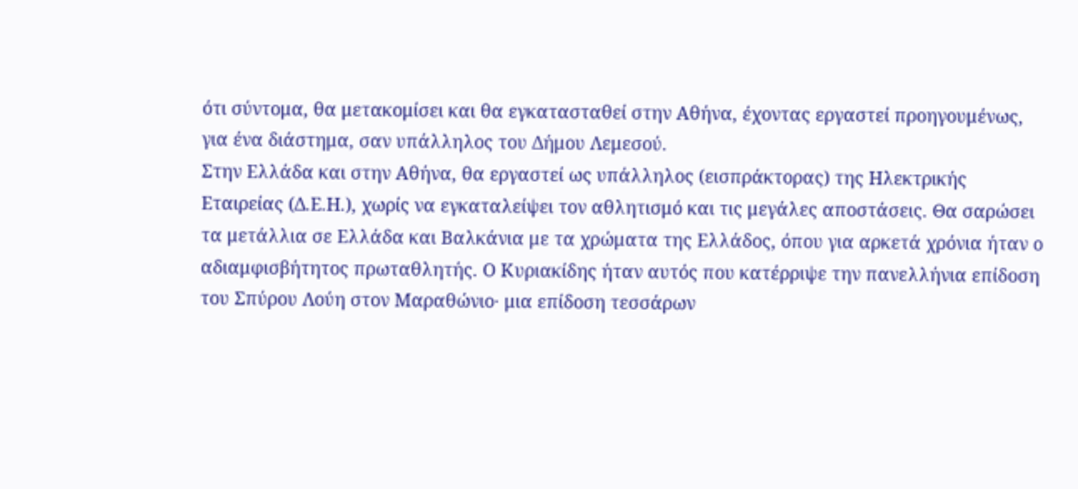ότι σύντομα, θα μετακομίσει και θα εγκατασταθεί στην Αθήνα, έχοντας εργαστεί προηγουμένως, για ένα διάστημα, σαν υπάλληλος του Δήμου Λεμεσού.
Στην Ελλάδα και στην Αθήνα, θα εργαστεί ως υπάλληλος (εισπράκτορας) της Ηλεκτρικής Εταιρείας (Δ.Ε.Η.), χωρίς να εγκαταλείψει τον αθλητισμό και τις μεγάλες αποστάσεις. Θα σαρώσει τα μετάλλια σε Ελλάδα και Βαλκάνια με τα χρώματα της Ελλάδος, όπου για αρκετά χρόνια ήταν ο αδιαμφισβήτητος πρωταθλητής. Ο Κυριακίδης ήταν αυτός που κατέρριψε την πανελλήνια επίδοση του Σπύρου Λούη στον Μαραθώνιο· μια επίδοση τεσσάρων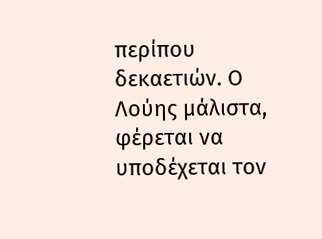περίπου δεκαετιών. Ο Λούης μάλιστα, φέρεται να υποδέχεται τον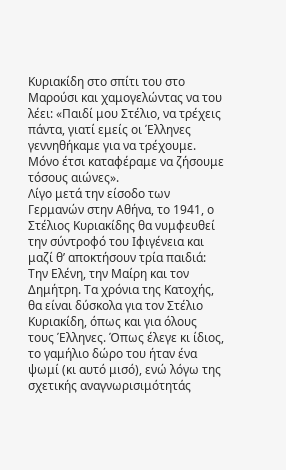Κυριακίδη στο σπίτι του στο Μαρούσι και χαμογελώντας να του λέει: «Παιδί μου Στέλιο, να τρέχεις πάντα, γιατί εμείς οι Έλληνες γεννηθήκαμε για να τρέχουμε. Μόνο έτσι καταφέραμε να ζήσουμε τόσους αιώνες».
Λίγο μετά την είσοδο των Γερμανών στην Αθήνα, το 1941, ο Στέλιος Κυριακίδης θα νυμφευθεί την σύντροφό του Ιφιγένεια και μαζί θ’ αποκτήσουν τρία παιδιά: Την Ελένη, την Μαίρη και τον Δημήτρη. Τα χρόνια της Κατοχής, θα είναι δύσκολα για τον Στέλιο Κυριακίδη, όπως και για όλους τους Έλληνες. Όπως έλεγε κι ίδιος, το γαμήλιο δώρο του ήταν ένα ψωμί (κι αυτό μισό), ενώ λόγω της σχετικής αναγνωρισιμότητάς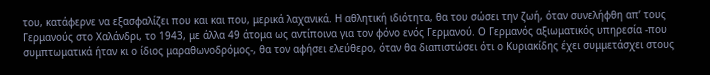του, κατάφερνε να εξασφαλίζει που και και που, μερικά λαχανικά. Η αθλητική ιδιότητα, θα του σώσει την ζωή, όταν συνελήφθη απ’ τους Γερμανούς στο Χαλάνδρι, το 1943, με άλλα 49 άτομα ως αντίποινα για τον φόνο ενός Γερμανού. Ο Γερμανός αξιωματικός υπηρεσία -που συμπτωματικά ήταν κι ο ίδιος μαραθωνοδρόμος-, θα τον αφήσει ελεύθερο, όταν θα διαπιστώσει ότι ο Κυριακίδης έχει συμμετάσχει στους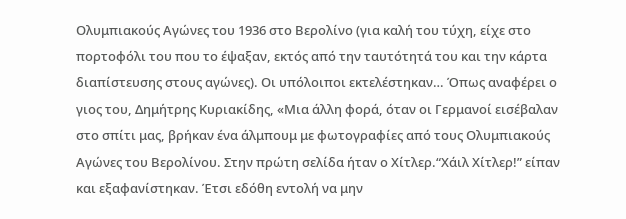Ολυμπιακούς Αγώνες του 1936 στο Βερολίνο (για καλή του τύχη, είχε στο πορτοφόλι του που το έψαξαν, εκτός από την ταυτότητά του και την κάρτα διαπίστευσης στους αγώνες). Οι υπόλοιποι εκτελέστηκαν… Όπως αναφέρει ο γιος του, Δημήτρης Κυριακίδης, «Μια άλλη φορά, όταν οι Γερμανοί εισέβαλαν στο σπίτι μας, βρήκαν ένα άλμπουμ με φωτογραφίες από τους Ολυμπιακούς Αγώνες του Βερολίνου. Στην πρώτη σελίδα ήταν ο Χίτλερ.“Χάιλ Χίτλερ!” είπαν και εξαφανίστηκαν. Έτσι εδόθη εντολή να μην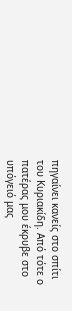πηγαίνει κανείς στο σπίτι του Κυριακίδη. Από τότε ο πατέρας μου έκρυβε στο υπόγειό μας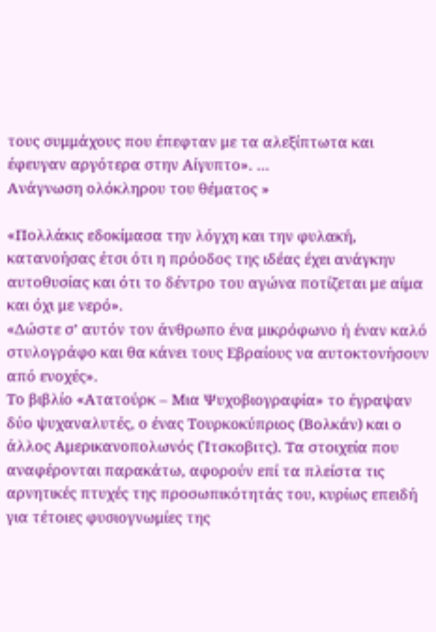τους συμμάχους που έπεφταν με τα αλεξίπτωτα και έφευγαν αργότερα στην Αίγυπτο». …
Ανάγνωση ολόκληρου του θέματος »

«Πολλάκις εδοκίμασα την λόγχη και την φυλακή, κατανοήσας έτσι ότι η πρόοδος της ιδέας έχει ανάγκην αυτοθυσίας και ότι το δέντρο του αγώνα ποτίζεται με αίμα και όχι με νερό».
«Δώστε σ’ αυτόν τον άνθρωπο ένα μικρόφωνο ή έναν καλό στυλογράφο και θα κάνει τους Εβραίους να αυτοκτονήσουν από ενοχές».
Το βιβλίο «Ατατούρκ – Μια Ψυχοβιογραφία» το έγραψαν δύο ψυχαναλυτές, ο ένας Τουρκοκύπριος (Βολκάν) και ο άλλος Αμερικανοπολωνός (Ίτσκοβιτς). Τα στοιχεία που αναφέρονται παρακάτω, αφορούν επί τα πλείστα τις αρνητικές πτυχές της προσωπικότητάς του, κυρίως επειδή για τέτοιες φυσιογνωμίες της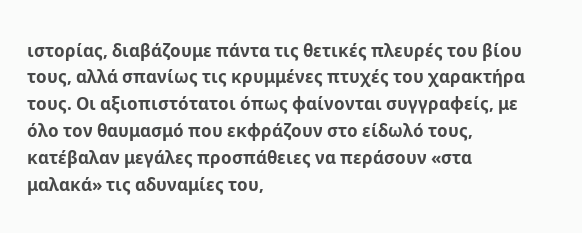ιστορίας, διαβάζουμε πάντα τις θετικές πλευρές του βίου τους, αλλά σπανίως τις κρυμμένες πτυχές του χαρακτήρα τους. Οι αξιοπιστότατοι όπως φαίνονται συγγραφείς, με όλο τον θαυμασμό που εκφράζουν στο είδωλό τους, κατέβαλαν μεγάλες προσπάθειες να περάσουν «στα μαλακά» τις αδυναμίες του,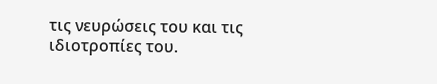τις νευρώσεις του και τις ιδιοτροπίες του.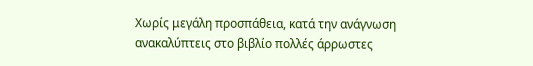Χωρίς μεγάλη προσπάθεια, κατά την ανάγνωση ανακαλύπτεις στο βιβλίο πολλές άρρωστες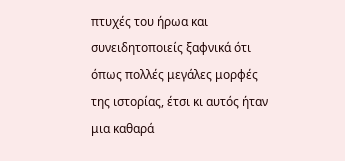πτυχές του ήρωα και συνειδητοποιείς ξαφνικά ότι όπως πολλές μεγάλες μορφές της ιστορίας, έτσι κι αυτός ήταν μια καθαρά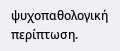ψυχοπαθολογική περίπτωση.